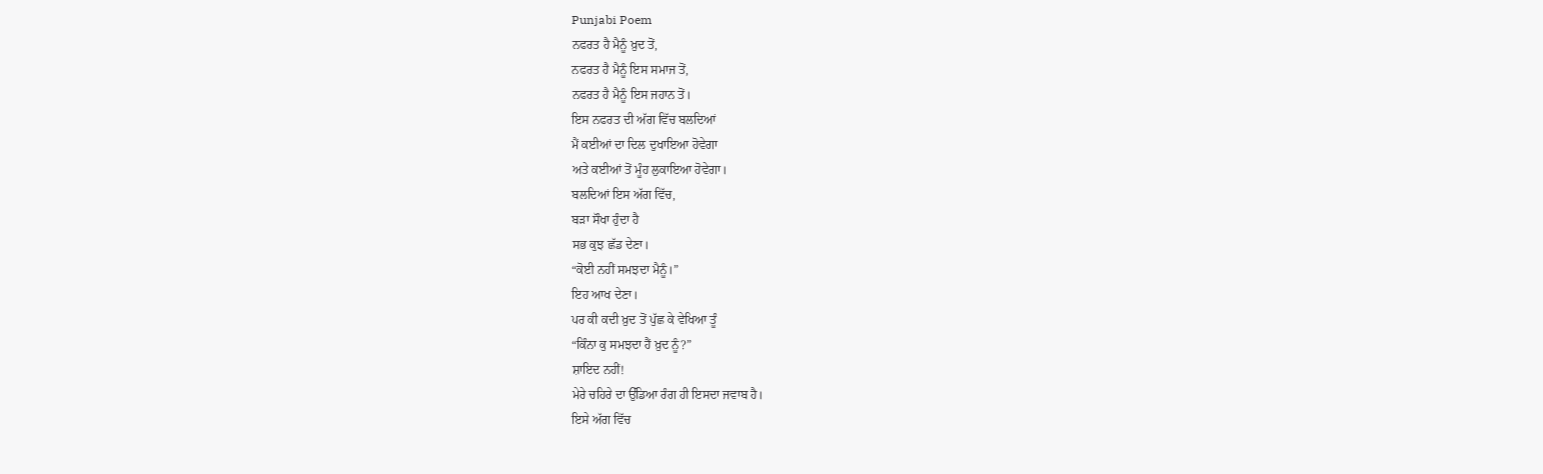Punjabi Poem
ਨਫਰਤ ਹੈ ਮੈਨੂੰ ਖ਼ੁਦ ਤੋਂ,
ਨਫਰਤ ਹੈ ਮੈਨੂੰ ਇਸ ਸਮਾਜ ਤੋਂ,
ਨਫਰਤ ਹੈ ਮੈਨੂੰ ਇਸ ਜਹਾਨ ਤੋਂ।
ਇਸ ਨਫਰਤ ਦੀ ਅੱਗ ਵਿੱਚ ਬਲਦਿਆਂ
ਮੈਂ ਕਈਆਂ ਦਾ ਦਿਲ ਦੁਖਾਇਆ ਹੋਵੇਗਾ
ਅਤੇ ਕਈਆਂ ਤੋਂ ਮੂੰਹ ਲੁਕਾਇਆ ਹੋਵੇਗਾ।
ਬਲਦਿਆਂ ਇਸ ਅੱਗ ਵਿੱਚ,
ਬੜਾ ਸੌਖਾ ਹੁੰਦਾ ਹੈ
ਸਭ ਕੁਝ ਛੱਡ ਦੇਣਾ।
“ਕੋਈ ਨਹੀਂ ਸਮਝਦਾ ਮੈਨੂੰ।”
ਇਹ ਆਖ ਦੇਣਾ।
ਪਰ ਕੀ ਕਦੀ ਖ਼ੁਦ ਤੋਂ ਪੁੱਛ ਕੇ ਵੇਖਿਆ ਤੂੰ
“ਕਿੰਨਾ ਕੁ ਸਮਝਦਾ ਹੈਂ ਖ਼ੁਦ ਨੂੰ?”
ਸ਼ਾਇਦ ਨਹੀਂ!
ਮੇਰੇ ਚਹਿਰੇ ਦਾ ਉੱਡਿਆ ਰੰਗ ਹੀ ਇਸਦਾ ਜਵਾਬ ਹੈ।
ਇਸੇ ਅੱਗ ਵਿੱਚ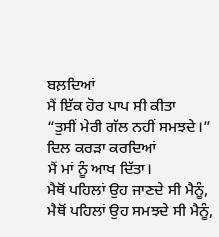ਬਲ਼ਦਿਆਂ
ਮੈਂ ਇੱਕ ਹੋਰ ਪਾਪ ਸੀ ਕੀਤਾ
“ਤੁਸੀਂ ਮੇਰੀ ਗੱਲ ਨਹੀਂ ਸਮਝਦੇ।”
ਦਿਲ ਕਰੜਾ ਕਰਦਿਆਂ
ਮੈਂ ਮਾਂ ਨੂੰ ਆਖ ਦਿੱਤਾ।
ਮੈਥੋਂ ਪਹਿਲਾਂ ਉਹ ਜਾਣਦੇ ਸੀ ਮੈਨੂੰ,
ਮੈਥੋਂ ਪਹਿਲਾਂ ਉਹ ਸਮਝਦੇ ਸੀ ਮੈਨੂੰ,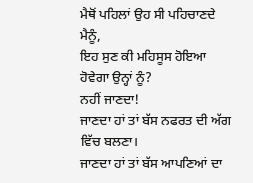ਮੈਥੋਂ ਪਹਿਲਾਂ ਉਹ ਸੀ ਪਹਿਚਾਣਦੇ ਮੈਨੂੰ,
ਇਹ ਸੁਣ ਕੀ ਮਹਿਸੂਸ ਹੋਇਆ ਹੋਵੇਗਾ ਉਨ੍ਹਾਂ ਨੂੰ?
ਨਹੀਂ ਜਾਣਦਾ!
ਜਾਣਦਾ ਹਾਂ ਤਾਂ ਬੱਸ ਨਫਰਤ ਦੀ ਅੱਗ ਵਿੱਚ ਬਲਣਾ।
ਜਾਣਦਾ ਹਾਂ ਤਾਂ ਬੱਸ ਆਪਣਿਆਂ ਦਾ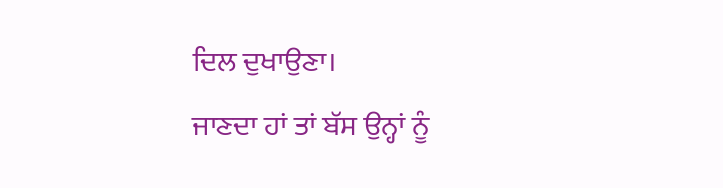ਦਿਲ ਦੁਖਾਉਣਾ।
ਜਾਣਦਾ ਹਾਂ ਤਾਂ ਬੱਸ ਉਨ੍ਹਾਂ ਨੂੰ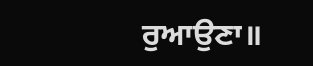ਰੁਆਉਣਾ॥